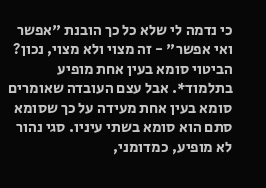כי נדמה לי שלא כל כך הובנת "אפשר ואי אפשר" - זה מצוי ולא מצוי, נכון? הביטוי סומא בעין אחת מופיע בתלמוד*. אבל עצם העובדה שאומרים סומא בעין אחת מעידה על כך שסומא סתם הוא סומא בשתי עיניו. סגי נהור לא מופיע, כמדומני,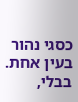כסגי נהור בעין אחת. בבלי,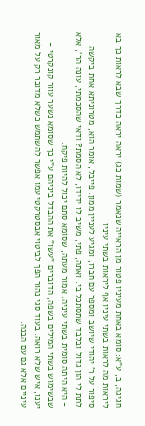חגיגה, ב, ע"א: סומא באחת מעיניו פטור מן הראייה שנאמר (שמות כג) יראה יראה כדרך שבא לראות כך בא ליראות מה לראות בשתי עיניו אף ליראות בשתי עיניו
סיפור על ר' יהודי שיושב ומספר עם חברו, ומגיע לעניין ממון. פייבל, אומר הוא, מטרוניתא אחת ביקשה לתת לי הון גדול ובלבד שתסתכל בי. ואתה, פתי, משיב לו ידידו, לא הסמת? ודאי שהסכמתי, עונה הר', אלא - היא היתה סומית בשתי עיניה. אמור מעתה, שסומא סתם יכול להיות פיקח.
שבשימוש בשתי המילים בשפה, הדוברים "עשו" את ההבדל ביניהם ע"י כך שסומא נשער עוור קונקרטי - יענו, איש שלא רואה. בעוד סגי נהור הפך לביטוי אבסטרקטי עמו אפשר להשתמש כשלא מדובר רק על מאור עיניים אלא גם עם הבנה.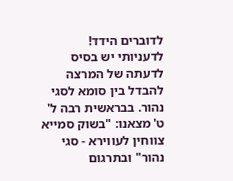לדוברים הידד!
לדעניותי יש בסיס לדעתה של המרצה להבדל בין סומא לסגי נהור. בבראשית רבה ל' ט' מצאנו: "בשוק סמייא צווחין לעווירא - סגי נהור" ובתרגום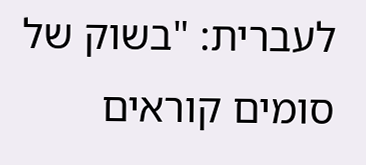לעברית: "בשוק של סומים קוראים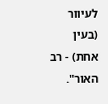לעיוור (בעין אחת) - רב האור".